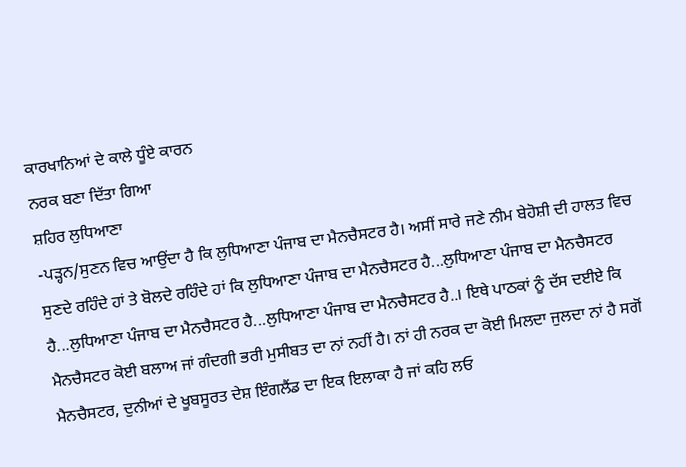ਕਾਰਖਾਨਿਆਂ ਦੇ ਕਾਲੇ ਧੂੰਏ ਕਾਰਨ
ਨਰਕ ਬਣਾ ਦਿੱਤਾ ਗਿਆ
ਸ਼ਹਿਰ ਲੁਧਿਆਣਾ
-ਪੜ੍ਹਨ/ਸੁਣਨ ਵਿਚ ਆਉਂਦਾ ਹੈ ਕਿ ਲੁਧਿਆਣਾ ਪੰਜਾਬ ਦਾ ਮੈਨਚੈਸਟਰ ਹੈ। ਅਸੀਂ ਸਾਰੇ ਜਣੇ ਨੀਮ ਬੇਹੋਸ਼ੀ ਦੀ ਹਾਲਤ ਵਿਚ ਸੁਣਦੇ ਰਹਿੰਦੇ ਹਾਂ ਤੇ ਬੋਲਦੇ ਰਹਿੰਦੇ ਹਾਂ ਕਿ ਲੁਧਿਆਣਾ ਪੰਜਾਬ ਦਾ ਮੈਨਚੈਸਟਰ ਹੈ...ਲੁਧਿਆਣਾ ਪੰਜਾਬ ਦਾ ਮੈਨਚੈਸਟਰ ਹੈ...ਲੁਧਿਆਣਾ ਪੰਜਾਬ ਦਾ ਮੈਨਚੈਸਟਰ ਹੈ...ਲੁਧਿਆਣਾ ਪੰਜਾਬ ਦਾ ਮੈਨਚੈਸਟਰ ਹੈ..। ਇਥੇ ਪਾਠਕਾਂ ਨੂੰ ਦੱਸ ਦਈਏ ਕਿ ਮੈਨਚੈਸਟਰ ਕੋਈ ਬਲਾਅ ਜਾਂ ਗੰਦਗੀ ਭਰੀ ਮੁਸੀਬਤ ਦਾ ਨਾਂ ਨਹੀਂ ਹੈ। ਨਾਂ ਹੀ ਨਰਕ ਦਾ ਕੋਈ ਮਿਲਦਾ ਜੁਲਦਾ ਨਾਂ ਹੈ ਸਗੋਂ ਮੈਨਚੈਸਟਰ, ਦੁਨੀਆਂ ਦੇ ਖੂਬਸੂਰਤ ਦੇਸ਼ ਇੰਗਲੈਂਡ ਦਾ ਇਕ ਇਲਾਕਾ ਹੈ ਜਾਂ ਕਹਿ ਲਓ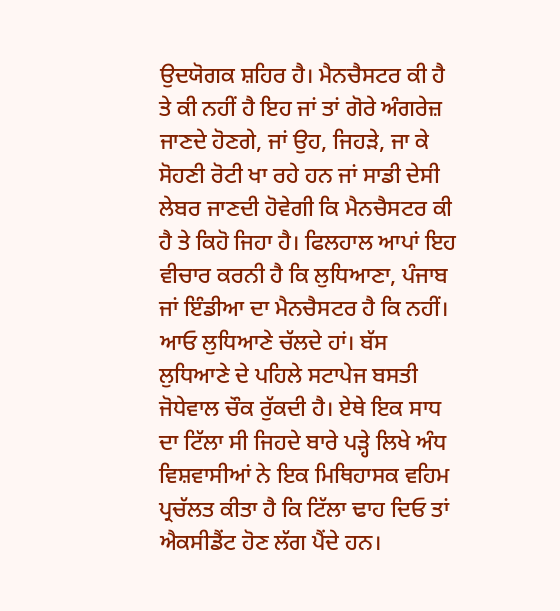ਉਦਯੋਗਕ ਸ਼ਹਿਰ ਹੈ। ਮੈਨਚੈਸਟਰ ਕੀ ਹੈ ਤੇ ਕੀ ਨਹੀਂ ਹੈ ਇਹ ਜਾਂ ਤਾਂ ਗੋਰੇ ਅੰਗਰੇਜ਼ ਜਾਣਦੇ ਹੋਣਗੇ, ਜਾਂ ਉਹ, ਜਿਹੜੇ, ਜਾ ਕੇ ਸੋਹਣੀ ਰੋਟੀ ਖਾ ਰਹੇ ਹਨ ਜਾਂ ਸਾਡੀ ਦੇਸੀ ਲੇਬਰ ਜਾਣਦੀ ਹੋਵੇਗੀ ਕਿ ਮੈਨਚੈਸਟਰ ਕੀ ਹੈ ਤੇ ਕਿਹੋ ਜਿਹਾ ਹੈ। ਫਿਲਹਾਲ ਆਪਾਂ ਇਹ ਵੀਚਾਰ ਕਰਨੀ ਹੈ ਕਿ ਲੁਧਿਆਣਾ, ਪੰਜਾਬ ਜਾਂ ਇੰਡੀਆ ਦਾ ਮੈਨਚੈਸਟਰ ਹੈ ਕਿ ਨਹੀਂ।
ਆਓ ਲੁਧਿਆਣੇ ਚੱਲਦੇ ਹਾਂ। ਬੱਸ ਲੁਧਿਆਣੇ ਦੇ ਪਹਿਲੇ ਸਟਾਪੇਜ ਬਸਤੀ ਜੋਧੇਵਾਲ ਚੌਕ ਰੁੱਕਦੀ ਹੈ। ਏਥੇ ਇਕ ਸਾਧ ਦਾ ਟਿੱਲਾ ਸੀ ਜਿਹਦੇ ਬਾਰੇ ਪੜ੍ਹੇ ਲਿਖੇ ਅੰਧ ਵਿਸ਼ਵਾਸੀਆਂ ਨੇ ਇਕ ਮਿਥਿਹਾਸਕ ਵਹਿਮ ਪ੍ਰਚੱਲਤ ਕੀਤਾ ਹੈ ਕਿ ਟਿੱਲਾ ਢਾਹ ਦਿਓ ਤਾਂ ਐਕਸੀਡੈਂਟ ਹੋਣ ਲੱਗ ਪੈਂਦੇ ਹਨ।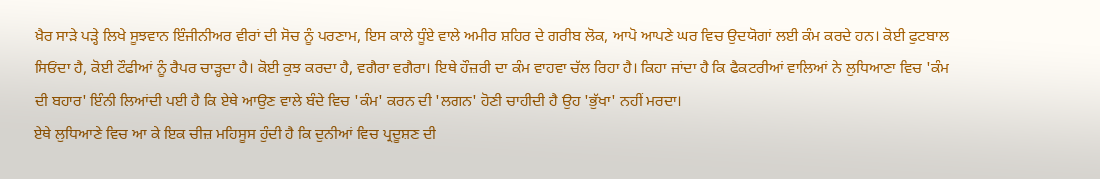ਖ਼ੈਰ ਸਾੜੇ ਪੜ੍ਹੇ ਲਿਖੇ ਸੂਝਵਾਨ ਇੰਜੀਨੀਅਰ ਵੀਰਾਂ ਦੀ ਸੋਚ ਨੂੰ ਪਰਣਾਮ, ਇਸ ਕਾਲੇ ਧੂੰਏ ਵਾਲੇ ਅਮੀਰ ਸ਼ਹਿਰ ਦੇ ਗਰੀਬ ਲੋਕ, ਆਪੋ ਆਪਣੇ ਘਰ ਵਿਚ ਉਦਯੋਗਾਂ ਲਈ ਕੰਮ ਕਰਦੇ ਹਨ। ਕੋਈ ਫੁਟਬਾਲ ਸਿਓਂਦਾ ਹੈ, ਕੋਈ ਟੌਫੀਆਂ ਨੂੰ ਰੈਪਰ ਚਾੜ੍ਹਦਾ ਹੈ। ਕੋਈ ਕੁਝ ਕਰਦਾ ਹੈ, ਵਗੈਰਾ ਵਗੈਰਾ। ਇਥੇ ਹੌਜ਼ਰੀ ਦਾ ਕੰਮ ਵਾਹਵਾ ਚੱਲ ਰਿਹਾ ਹੈ। ਕਿਹਾ ਜਾਂਦਾ ਹੈ ਕਿ ਫੈਕਟਰੀਆਂ ਵਾਲਿਆਂ ਨੇ ਲੁਧਿਆਣਾ ਵਿਚ 'ਕੰਮ ਦੀ ਬਹਾਰ' ਇੰਨੀ ਲਿਆਂਦੀ ਪਈ ਹੈ ਕਿ ਏਥੇ ਆਉਣ ਵਾਲੇ ਬੰਦੇ ਵਿਚ 'ਕੰਮ' ਕਰਨ ਦੀ 'ਲਗਨ' ਹੋਣੀ ਚਾਹੀਦੀ ਹੈ ਉਹ 'ਭੁੱਖਾ' ਨਹੀਂ ਮਰਦਾ।
ਏਥੇ ਲੁਧਿਆਣੇ ਵਿਚ ਆ ਕੇ ਇਕ ਚੀਜ਼ ਮਹਿਸੂਸ ਹੁੰਦੀ ਹੈ ਕਿ ਦੁਨੀਆਂ ਵਿਚ ਪ੍ਰਦੂਸ਼ਣ ਦੀ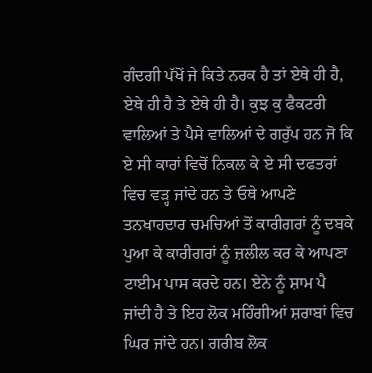ਗੰਦਗੀ ਪੱਖੋਂ ਜੇ ਕਿਤੇ ਨਰਕ ਹੈ ਤਾਂ ਏਥੇ ਹੀ ਹੈ, ਏਥੇ ਹੀ ਹੈ ਤੇ ਏਥੇ ਹੀ ਹੈ। ਕੁਝ ਕੁ ਫੈਕਟਰੀ ਵਾਲਿਆਂ ਤੇ ਪੈਸੇ ਵਾਲਿਆਂ ਦੇ ਗਰੁੱਪ ਹਨ ਜੋ ਕਿ ਏ ਸੀ ਕਾਰਾਂ ਵਿਚੋਂ ਨਿਕਲ ਕੇ ਏ ਸੀ ਦਫਤਰਾਂ ਵਿਚ ਵੜ੍ਹ ਜਾਂਦੇ ਹਨ ਤੇ ਓਥੇ ਆਪਣੇ ਤਨਖਾਹਦਾਰ ਚਮਚਿਆਂ ਤੋਂ ਕਾਰੀਗਰਾਂ ਨੂੰ ਦਬਕੇ ਪੁਆ ਕੇ ਕਾਰੀਗਰਾਂ ਨੂੰ ਜ਼ਲੀਲ ਕਰ ਕੇ ਆਪਣਾ ਟਾਈਮ ਪਾਸ ਕਰਦੇ ਹਨ। ਏਨੇ ਨੂੰ ਸ਼ਾਮ ਪੈ ਜਾਂਦੀ ਹੈ ਤੇ ਇਹ ਲੋਕ ਮਹਿੰਗੀਆਂ ਸ਼ਰਾਬਾਂ ਵਿਚ ਘਿਰ ਜਾਂਦੇ ਹਨ। ਗਰੀਬ ਲੋਕ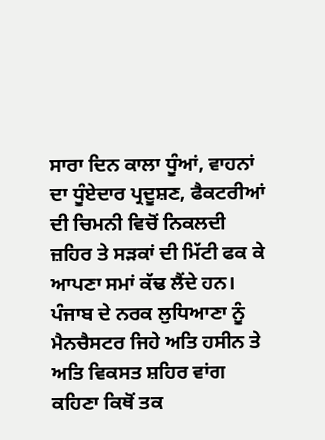ਸਾਰਾ ਦਿਨ ਕਾਲਾ ਧੂੰਆਂ, ਵਾਹਨਾਂ ਦਾ ਧੂੰਏਦਾਰ ਪ੍ਰਦੂਸ਼ਣ, ਫੈਕਟਰੀਆਂ ਦੀ ਚਿਮਨੀ ਵਿਚੋਂ ਨਿਕਲਦੀ ਜ਼ਹਿਰ ਤੇ ਸੜਕਾਂ ਦੀ ਮਿੱਟੀ ਫਕ ਕੇ ਆਪਣਾ ਸਮਾਂ ਕੱਢ ਲੈਂਦੇ ਹਨ। ਪੰਜਾਬ ਦੇ ਨਰਕ ਲੁਧਿਆਣਾ ਨੂੰ ਮੈਨਚੈਸਟਰ ਜਿਹੇ ਅਤਿ ਹਸੀਨ ਤੇ ਅਤਿ ਵਿਕਸਤ ਸ਼ਹਿਰ ਵਾਂਗ ਕਹਿਣਾ ਕਿਥੋਂ ਤਕ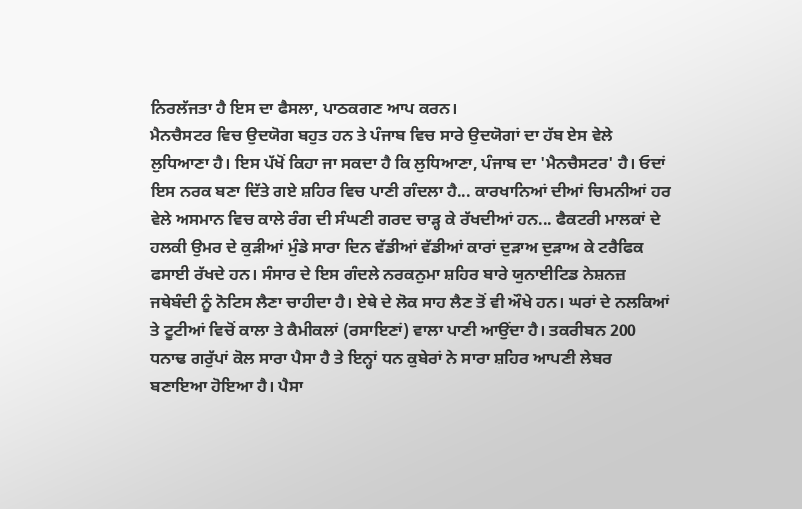ਨਿਰਲੱਜਤਾ ਹੈ ਇਸ ਦਾ ਫੈਸਲਾ, ਪਾਠਕਗਣ ਆਪ ਕਰਨ।
ਮੈਨਚੈਸਟਰ ਵਿਚ ਉਦਯੋਗ ਬਹੁਤ ਹਨ ਤੇ ਪੰਜਾਬ ਵਿਚ ਸਾਰੇ ਉਦਯੋਗਾਂ ਦਾ ਹੱਬ ਏਸ ਵੇਲੇ ਲੁਧਿਆਣਾ ਹੈ। ਇਸ ਪੱਖੋਂ ਕਿਹਾ ਜਾ ਸਕਦਾ ਹੈ ਕਿ ਲੁਧਿਆਣਾ, ਪੰਜਾਬ ਦਾ 'ਮੈਨਚੈਸਟਰ' ਹੈ। ਓਦਾਂ ਇਸ ਨਰਕ ਬਣਾ ਦਿੱਤੇ ਗਏ ਸ਼ਹਿਰ ਵਿਚ ਪਾਣੀ ਗੰਦਲਾ ਹੈ... ਕਾਰਖਾਨਿਆਂ ਦੀਆਂ ਚਿਮਨੀਆਂ ਹਰ ਵੇਲੇ ਅਸਮਾਨ ਵਿਚ ਕਾਲੇ ਰੰਗ ਦੀ ਸੰਘਣੀ ਗਰਦ ਚਾੜ੍ਹ ਕੇ ਰੱਖਦੀਆਂ ਹਨ... ਫੈਕਟਰੀ ਮਾਲਕਾਂ ਦੇ ਹਲਕੀ ਉਮਰ ਦੇ ਕੁੜੀਆਂ ਮੁੰਡੇ ਸਾਰਾ ਦਿਨ ਵੱਡੀਆਂ ਵੱਡੀਆਂ ਕਾਰਾਂ ਦੁੜਾਅ ਦੁੜਾਅ ਕੇ ਟਰੈਫਿਕ ਫਸਾਈ ਰੱਖਦੇ ਹਨ। ਸੰਸਾਰ ਦੇ ਇਸ ਗੰਦਲੇ ਨਰਕਨੁਮਾ ਸ਼ਹਿਰ ਬਾਰੇ ਯੁਨਾਈਟਿਡ ਨੇਸ਼ਨਜ਼ ਜਥੇਬੰਦੀ ਨੂੰ ਨੋਟਿਸ ਲੈਣਾ ਚਾਹੀਦਾ ਹੈ। ਏਥੇ ਦੇ ਲੋਕ ਸਾਹ ਲੈਣ ਤੋਂ ਵੀ ਔਖੇ ਹਨ। ਘਰਾਂ ਦੇ ਨਲਕਿਆਂ ਤੇ ਟੂਟੀਆਂ ਵਿਚੋਂ ਕਾਲਾ ਤੇ ਕੈਮੀਕਲਾਂ (ਰਸਾਇਣਾਂ) ਵਾਲਾ ਪਾਣੀ ਆਉਂਦਾ ਹੈ। ਤਕਰੀਬਨ 200 ਧਨਾਢ ਗਰੁੱਪਾਂ ਕੋਲ ਸਾਰਾ ਪੈਸਾ ਹੈ ਤੇ ਇਨ੍ਹਾਂ ਧਨ ਕੁਬੇਰਾਂ ਨੇ ਸਾਰਾ ਸ਼ਹਿਰ ਆਪਣੀ ਲੇਬਰ ਬਣਾਇਆ ਹੋਇਆ ਹੈ। ਪੈਸਾ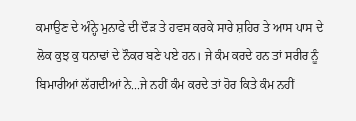ਕਮਾਉਣ ਦੇ ਅੰਨ੍ਹੇ ਮੁਨਾਫੇ ਦੀ ਦੌੜ ਤੇ ਹਵਸ ਕਰਕੇ ਸਾਰੇ ਸ਼ਹਿਰ ਤੇ ਆਸ ਪਾਸ ਦੇ ਲੋਕ ਕੁਝ ਕੁ ਧਨਾਢਾਂ ਦੇ ਨੌਕਰ ਬਣੇ ਪਏ ਹਨ। ਜੇ ਕੰਮ ਕਰਦੇ ਹਨ ਤਾਂ ਸਰੀਰ ਨੂੰ ਬਿਮਾਰੀਆਂ ਲੱਗਦੀਆਂ ਨੇ...ਜੇ ਨਹੀਂ ਕੰਮ ਕਰਦੇ ਤਾਂ ਹੋਰ ਕਿਤੇ ਕੰਮ ਨਹੀਂ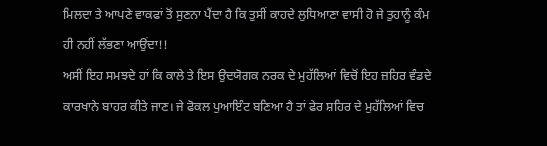ਮਿਲਦਾ ਤੇ ਆਪਣੇ ਵਾਕਫਾਂ ਤੋਂ ਸੁਣਨਾ ਪੈਂਦਾ ਹੈ ਕਿ ਤੁਸੀਂ ਕਾਹਦੇ ਲੁਧਿਆਣਾ ਵਾਸੀ ਹੋ ਜੇ ਤੁਹਾਨੂੰ ਕੰਮ ਹੀ ਨਹੀਂ ਲੱਭਣਾ ਆਉਂਦਾ!!
ਅਸੀਂ ਇਹ ਸਮਝਦੇ ਹਾਂ ਕਿ ਕਾਲੇ ਤੇ ਇਸ ਉਦਯੋਗਕ ਨਰਕ ਦੇ ਮੁਹੱਲਿਆਂ ਵਿਚੋਂ ਇਹ ਜ਼ਹਿਰ ਵੰਡਦੇ ਕਾਰਖਾਨੇ ਬਾਹਰ ਕੀਤੇ ਜਾਣ। ਜੇ ਫੋਕਲ ਪੁਆਇੰਟ ਬਣਿਆ ਹੈ ਤਾਂ ਫੇਰ ਸ਼ਹਿਰ ਦੇ ਮੁਹੱਲਿਆਂ ਵਿਚ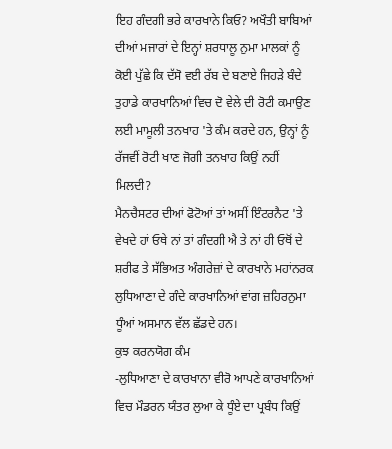ਇਹ ਗੰਦਗੀ ਭਰੇ ਕਾਰਖਾਨੇ ਕਿਓ? ਅਖੌਤੀ ਬਾਬਿਆਂ ਦੀਆਂ ਮਜਾਰਾਂ ਦੇ ਇਨ੍ਹਾਂ ਸ਼ਰਧਾਲੂ ਨੁਮਾ ਮਾਲਕਾਂ ਨੂੰ ਕੋਈ ਪੁੱਛੇ ਕਿ ਦੱਸੋ ਵਈ ਰੱਬ ਦੇ ਬਣਾਏ ਜਿਹੜੇ ਬੰਦੇ ਤੁਹਾਡੇ ਕਾਰਖਾਨਿਆਂ ਵਿਚ ਦੋ ਵੇਲੇ ਦੀ ਰੋਟੀ ਕਮਾਉਣ ਲਈ ਮਾਮੂਲੀ ਤਨਖਾਹ 'ਤੇ ਕੰਮ ਕਰਦੇ ਹਨ, ਉਨ੍ਹਾਂ ਨੂੰ ਰੱਜਵੀਂ ਰੋਟੀ ਖਾਣ ਜੋਗੀ ਤਨਖਾਹ ਕਿਉਂ ਨਹੀਂ ਮਿਲਦੀ?
ਮੈਨਚੈਸਟਰ ਦੀਆਂ ਫੋਟੋਆਂ ਤਾਂ ਅਸੀਂ ਇੰਟਰਨੈਟ 'ਤੇ ਵੇਖਦੇ ਹਾਂ ਓਥੇ ਨਾਂ ਤਾਂ ਗੰਦਗੀ ਐ ਤੇ ਨਾਂ ਹੀ ਓਥੋਂ ਦੇ ਸ਼ਰੀਫ ਤੇ ਸੱਭਿਅਤ ਅੰਗਰੇਜ਼ਾਂ ਦੇ ਕਾਰਖਾਨੇ ਮਹਾਂਨਰਕ ਲੁਧਿਆਣਾ ਦੇ ਗੰਦੇ ਕਾਰਖਾਨਿਆਂ ਵਾਂਗ ਜ਼ਹਿਰਨੁਮਾ ਧੂੰਆਂ ਅਸਮਾਨ ਵੱਲ ਛੱਡਦੇ ਹਨ।
ਕੁਝ ਕਰਨਯੋਗ ਕੰਮ
-ਲੁਧਿਆਣਾ ਦੇ ਕਾਰਖਾਨਾ ਵੀਰੋ ਆਪਣੇ ਕਾਰਖਾਨਿਆਂ ਵਿਚ ਮੌਡਰਨ ਯੰਤਰ ਲੁਆ ਕੇ ਧੂੰਏ ਦਾ ਪ੍ਰਬੰਧ ਕਿਉਂ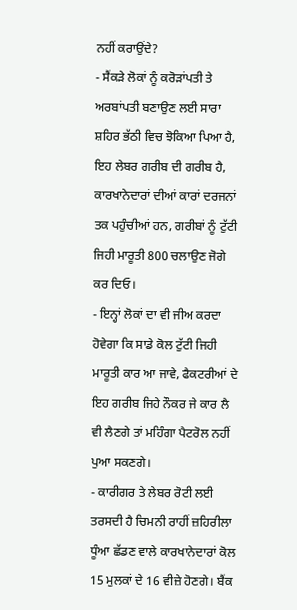ਨਹੀਂ ਕਰਾਉਂਦੇ?
- ਸੈਂਕੜੇ ਲੋਕਾਂ ਨੂੰ ਕਰੋੜਾਂਪਤੀ ਤੇ ਅਰਬਾਂਪਤੀ ਬਣਾਉਣ ਲਈ ਸਾਰਾ ਸ਼ਹਿਰ ਭੱਠੀ ਵਿਚ ਝੋਕਿਆ ਪਿਆ ਹੈ, ਇਹ ਲੇਬਰ ਗਰੀਬ ਦੀ ਗਰੀਬ ਹੈ, ਕਾਰਖਾਨੇਦਾਰਾਂ ਦੀਆਂ ਕਾਰਾਂ ਦਰਜਨਾਂ ਤਕ ਪਹੁੰਚੀਆਂ ਹਨ, ਗਰੀਬਾਂ ਨੂੰ ਟੁੱਟੀ ਜਿਹੀ ਮਾਰੂਤੀ 800 ਚਲਾਉਣ ਜੋਗੇ ਕਰ ਦਿਓ।
- ਇਨ੍ਹਾਂ ਲੋਕਾਂ ਦਾ ਵੀ ਜੀਅ ਕਰਦਾ ਹੋਵੇਗਾ ਕਿ ਸਾਡੇ ਕੋਲ ਟੁੱਟੀ ਜਿਹੀ ਮਾਰੂਤੀ ਕਾਰ ਆ ਜਾਵੇ, ਫੈਕਟਰੀਆਂ ਦੇ ਇਹ ਗਰੀਬ ਜਿਹੇ ਨੌਕਰ ਜੇ ਕਾਰ ਲੈ ਵੀ ਲੈਣਗੇ ਤਾਂ ਮਹਿੰਗਾ ਪੈਟਰੋਲ ਨਹੀਂ ਪੁਆ ਸਕਣਗੇ।
- ਕਾਰੀਗਰ ਤੇ ਲੇਬਰ ਰੋਟੀ ਲਈ ਤਰਸਦੀ ਹੈ ਚਿਮਨੀ ਰਾਹੀਂ ਜ਼ਹਿਰੀਲਾ ਧੂੰਆ ਛੱਡਣ ਵਾਲੇ ਕਾਰਖਾਨੇਦਾਰਾਂ ਕੋਲ 15 ਮੁਲਕਾਂ ਦੇ 16 ਵੀਜ਼ੇ ਹੋਣਗੇ। ਬੈਂਕ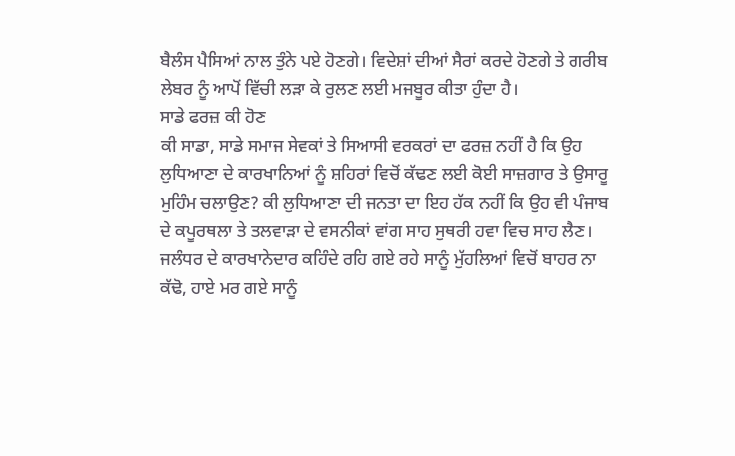ਬੈਲੰਸ ਪੈਸਿਆਂ ਨਾਲ ਤੁੰਨੇ ਪਏ ਹੋਣਗੇ। ਵਿਦੇਸ਼ਾਂ ਦੀਆਂ ਸੈਰਾਂ ਕਰਦੇ ਹੋਣਗੇ ਤੇ ਗਰੀਬ ਲੇਬਰ ਨੂੰ ਆਪੋਂ ਵਿੱਚੀ ਲੜਾ ਕੇ ਰੁਲਣ ਲਈ ਮਜਬੂਰ ਕੀਤਾ ਹੁੰਦਾ ਹੈ।
ਸਾਡੇ ਫਰਜ਼ ਕੀ ਹੋਣ
ਕੀ ਸਾਡਾ, ਸਾਡੇ ਸਮਾਜ ਸੇਵਕਾਂ ਤੇ ਸਿਆਸੀ ਵਰਕਰਾਂ ਦਾ ਫਰਜ਼ ਨਹੀਂ ਹੈ ਕਿ ਉਹ ਲੁਧਿਆਣਾ ਦੇ ਕਾਰਖਾਨਿਆਂ ਨੂੰ ਸ਼ਹਿਰਾਂ ਵਿਚੋਂ ਕੱਢਣ ਲਈ ਕੋਈ ਸਾਜ਼ਗਾਰ ਤੇ ਉਸਾਰੂ ਮੁਹਿੰਮ ਚਲਾਉਣ? ਕੀ ਲੁਧਿਆਣਾ ਦੀ ਜਨਤਾ ਦਾ ਇਹ ਹੱਕ ਨਹੀਂ ਕਿ ਉਹ ਵੀ ਪੰਜਾਬ ਦੇ ਕਪੂਰਥਲਾ ਤੇ ਤਲਵਾੜਾ ਦੇ ਵਸਨੀਕਾਂ ਵਾਂਗ ਸਾਹ ਸੁਥਰੀ ਹਵਾ ਵਿਚ ਸਾਹ ਲੈਣ। ਜਲੰਧਰ ਦੇ ਕਾਰਖਾਨੇਦਾਰ ਕਹਿੰਦੇ ਰਹਿ ਗਏ ਰਹੇ ਸਾਨੂੰ ਮੁੱਹਲਿਆਂ ਵਿਚੋਂ ਬਾਹਰ ਨਾ ਕੱਢੋ, ਹਾਏ ਮਰ ਗਏ ਸਾਨੂੰ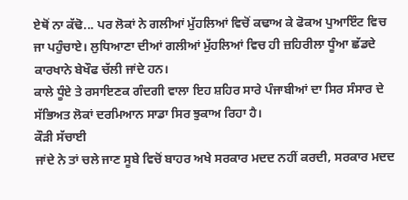ਏਥੋਂ ਨਾ ਕੱਢੋ... ਪਰ ਲੋਕਾਂ ਨੇ ਗਲੀਆਂ ਮੁੱਹਲਿਆਂ ਵਿਚੋਂ ਕਢਾਅ ਕੇ ਫੋਕਅ ਪੁਆਇੰਟ ਵਿਚ ਜਾ ਪਹੁੰਚਾਏ। ਲੁਧਿਆਣਾ ਦੀਆਂ ਗਲੀਆਂ ਮੁੱਹਲਿਆਂ ਵਿਚ ਹੀ ਜ਼ਹਿਰੀਲਾ ਧੂੰਆ ਛੱਡਦੇ ਕਾਰਖਾਨੇ ਬੇਖੌਫ ਚੱਲੀ ਜਾਂਦੇ ਹਨ।
ਕਾਲੇ ਧੂੰਏ ਤੇ ਰਸਾਇਣਕ ਗੰਦਗੀ ਵਾਲਾ ਇਹ ਸ਼ਹਿਰ ਸਾਰੇ ਪੰਜਾਬੀਆਂ ਦਾ ਸਿਰ ਸੰਸਾਰ ਦੇ ਸੱਭਿਅਤ ਲੋਕਾਂ ਦਰਮਿਆਨ ਸਾਡਾ ਸਿਰ ਝੁਕਾਅ ਰਿਹਾ ਹੈ।
ਕੌੜੀ ਸੱਚਾਈ
ਜਾਂਦੇ ਨੇ ਤਾਂ ਚਲੇ ਜਾਣ ਸੂਬੇ ਵਿਚੋਂ ਬਾਹਰ ਅਖੇ ਸਰਕਾਰ ਮਦਦ ਨਹੀਂ ਕਰਦੀ, ਸਰਕਾਰ ਮਦਦ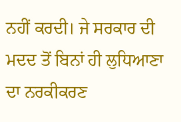ਨਹੀਂ ਕਰਦੀ। ਜੇ ਸਰਕਾਰ ਦੀ ਮਦਦ ਤੋਂ ਬਿਨਾਂ ਹੀ ਲੁਧਿਆਣਾ ਦਾ ਨਰਕੀਕਰਣ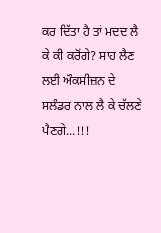ਕਰ ਦਿੱਤਾ ਹੈ ਤਾਂ ਮਦਦ ਲੈ ਕੇ ਕੀ ਕਰੋਂਗੇ? ਸਾਹ ਲੈਣ ਲਈ ਔਕਸੀਜ਼ਨ ਦੇ ਸਲੰਡਰ ਨਾਲ ਲੈ ਕੇ ਚੱਲਣੇ ਪੈਣਗੇ...!!!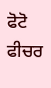ਫੋਟੋ ਫੀਚਰ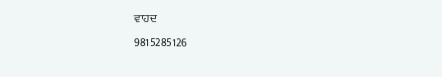ਵਾਹਦ
9815285126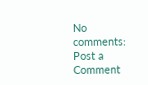No comments:
Post a Comment